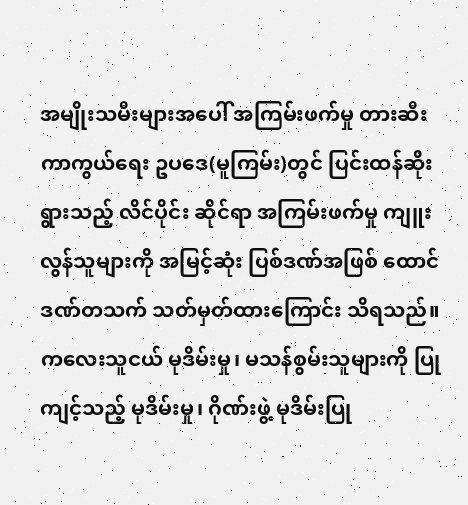အမျိုးသမီးများအပေါ် အကြမ်းဖက်မှု တားဆီးကာကွယ်ရေး ဥပဒေ(မူကြမ်း)တွင် ပြင်းထန်ဆိုးရွားသည့် လိင်ပိုင်း ဆိုင်ရာ အကြမ်းဖက်မှု ကျူးလွန်သူများကို အမြင့်ဆုံး ပြစ်ဒဏ်အဖြစ် ထောင်ဒဏ်တသက် သတ်မှတ်ထားကြောင်း သိရသည်။
ကလေးသူငယ် မုဒိမ်းမှု၊ မသန်စွမ်းသူများကို ပြုကျင့်သည့် မုဒိမ်းမှု၊ ဂိုဏ်းဖွဲ့ မုဒိမ်းပြု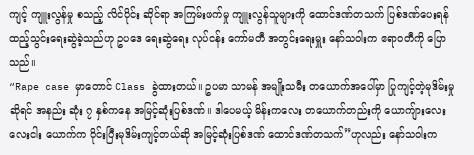ကျင့် ကျူးလွန်မှု စသည့် လိင်ပိုင်း ဆိုင်ရာ အကြမ်းဖက်မှု ကျူးလွန်သူများကို ထောင်ဒဏ်တသက် ပြစ်ဒဏ်ပေးရန် ထည့်သွင်းရေးဆွဲခဲ့သည်ဟု ဥပဒေ ရေးဆွဲရေး လုပ်ငန်း ကော်မတီ အတွင်းရေးမှူး နော်သဝါးက ဧရာဝတီကို ပြောသည်။
“Rape case မှာတောင် Class ခွဲထားတယ်။ ဥပမာ သာမန် အမျိုးသမီး တယောက်အပေါ်မှာ ပြုကျင့်တဲ့မုဒိမ်းမှုဆိုရင် အနည်း ဆုံး ၇ နှစ်ကနေ အမြင့်ဆုံးပြစ်ဒဏ်။ ဒါပေမယ့် မိန်းကလေး တယောက်တည်းကို ယောကျ်ားလေး လေးငါး ယောက်က ဝိုင်းပြီးမုဒိမ်းကျင့်တယ်ဆို အမြင့်ဆုံးပြစ်ဒဏ် ထောင်ဒဏ်တသက်”ဟုလည်း နော်သဝါးက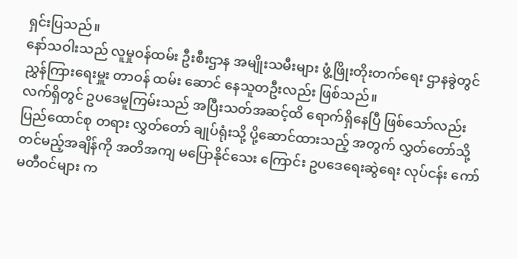ရှင်းပြသည်။
နော်သဝါးသည် လူမှုဝန်ထမ်း ဦးစီးဌာန အမျိုးသမီးများ ဖွံ့ဖြိုးတိုးတက်ရေး ဌာနခွဲတွင် ညွှန်ကြားရေးမှူး တာဝန် ထမ်း ဆောင် နေသူတဦးလည်း ဖြစ်သည်။
လက်ရှိတွင် ဥပဒေမူကြမ်းသည် အပြီးသတ်အဆင့်ထိ ရောက်ရှိနေပြီ ဖြစ်သော်လည်း ပြည်ထောင်စု တရား လွှတ်တော် ချုပ်ရုံးသို့ ပို့ဆောင်ထားသည့် အတွက် လွှတ်တော်သို့ တင်မည့်အချိန်ကို အတိအကျ မပြောနိုင်သေး ကြောင်း ဥပဒေရေးဆွဲရေး လုပ်ငန်း ကော်မတီဝင်များ က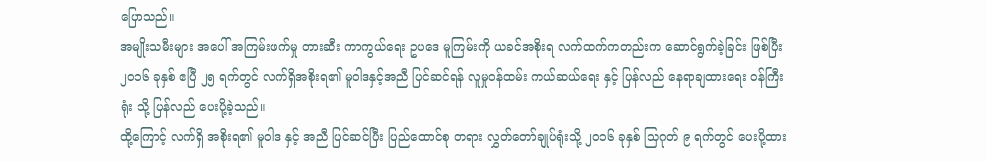ပြောသည်။
အမျိုးသမီးများ အပေါ် အကြမ်းဖက်မှု တားဆီး ကာကွယ်ရေး ဥပဒေ မူကြမ်းကို ယခင်အစိုးရ လက်ထက်ကတည်းက ဆောင်ရွက်ခဲ့ခြင်း ဖြစ်ပြီး ၂၀၁၆ ခုနှစ် ဧပြီ ၂၅ ရက်တွင် လက်ရှိအစိုးရ၏ မူဝါဒနှင့်အညီ ပြင်ဆင်ရန် လူမှုဝန်ထမ်း ကယ်ဆယ်ရေး နှင့် ပြန်လည် နေရာချထားရေး ဝန်ကြီးရုံး သို့ ပြန်လည် ပေးပို့ခဲ့သည်။
ထို့ကြောင့် လက်ရှိ အစိုးရ၏ မူဝါဒ နှင့် အညီ ပြင်ဆင်ပြီး ပြည်ထောင်စု တရား လွှတ်တော်ချုပ်ရုံးသို့ ၂၀၁၆ ခုနှစ် သြဂုတ် ၉ ရက်တွင် ပေးပို့ထား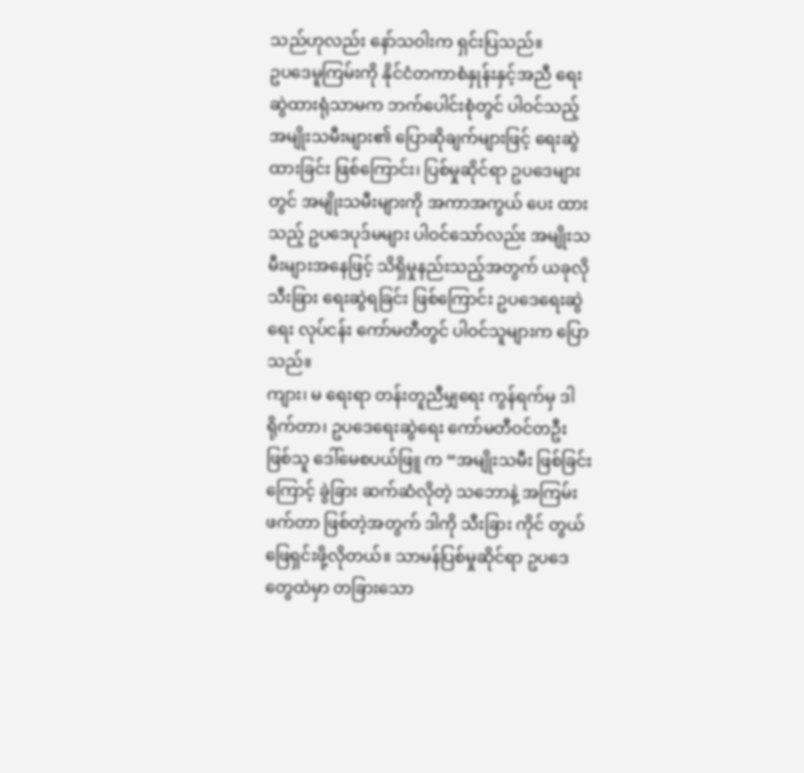သည်ဟုလည်း နော်သဝါးက ရှင်းပြသည်။
ဥပဒေမူကြမ်းကို နိုင်ငံတကာစံနှုန်းနှင့်အညီ ရေးဆွဲထားရုံသာမက ဘက်ပေါင်းစုံတွင် ပါဝင်သည့် အမျိုးသမီးများ၏ ပြောဆိုချက်များဖြင့် ရေးဆွဲထားခြင်း ဖြစ်ကြောင်း၊ ပြစ်မှုဆိုင်ရာ ဥပဒေများတွင် အမျိုးသမီးများကို အကာအကွယ် ပေး ထားသည့် ဥပဒေပုဒ်မများ ပါဝင်သော်လည်း အမျိုးသမီးများအနေဖြင့် သိရှိမှုနည်းသည့်အတွက် ယခုလို သီးခြား ရေးဆွဲရခြင်း ဖြစ်ကြောင်း ဥပဒေရေးဆွဲရေး လုပ်ငန်း ကော်မတီတွင် ပါဝင်သူများက ပြောသည်။
ကျား၊ မ ရေးရာ တန်းတူညီမျှရေး ကွန်ရက်မှ ဒါရိုက်တာ၊ ဥပဒေရေးဆွဲရေး ကော်မတီဝင်တဦး ဖြစ်သူ ဒေါ်မေစပယ်ဖြူ က “အမျိုးသမီး ဖြစ်ခြင်းကြောင့် ခွဲခြား ဆက်ဆံလိုတဲ့ သဘောနဲ့ အကြမ်းဖက်တာ ဖြစ်တဲ့အတွက် ဒါကို သီးခြား ကိုင် တွယ် ဖြေရှင်းဖို့လိုတယ်။ သာမန်ပြစ်မှုဆိုင်ရာ ဥပဒေတွေထဲမှာ တခြားသော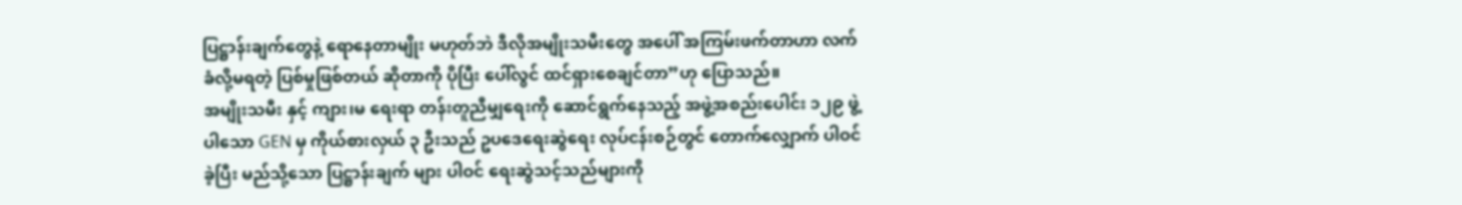ပြဋ္ဌာန်းချက်တွေနဲ့ ရောနေတာမျိုး မဟုတ်ဘဲ ဒီလိုအမျိုးသမီးတွေ အပေါ် အကြမ်းဖက်တာဟာ လက်ခံလို့မရတဲ့ ပြစ်မှုဖြစ်တယ် ဆိုတာကို ပိုပြီး ပေါ်လွင် ထင်ရှားစေချင်တာ”ဟု ပြောသည်။
အမျိုးသမီး နှင့် ကျား၊မ ရေးရာ တန်းတူညီမျှရေးကို ဆောင်ရွက်နေသည့် အဖွဲ့အစည်းပေါင်း ၁၂၉ ဖွဲ့ပါသော GEN မှ ကိုယ်စားလှယ် ၃ ဦးသည် ဥပဒေရေးဆွဲရေး လုပ်ငန်းစဉ်တွင် တောက်လျှောက် ပါဝင်ခဲ့ပြီး မည်သို့သော ပြဋ္ဌာန်းချက် များ ပါဝင် ရေးဆွဲသင့်သည်များကို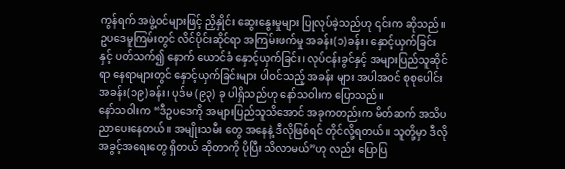ကွန်ရက် အဖွဲ့ဝင်များဖြင့် ညှိနှိုင်း ဆွေးနွေးမှုများ ပြုလုပ်ခဲ့သည်ဟု ၎င်းက ဆိုသည်။
ဥပဒေမူကြမ်းတွင် လိင်ပိုင်းဆိုင်ရာ အကြမ်းဖက်မှု အခန်း(၁)ခန်း၊ နှောင့်ယှက်ခြင်းနှင့် ပတ်သက်၍ နောက် ယောင်ခံ နှောင့်ယှက်ခြင်း၊ လုပ်ငန်းခွင်နှင့် အများပြည်သူဆိုင်ရာ နေရာများတွင် နှောင့်ယှက်ခြင်းများ ပါဝင်သည့် အခန်း များ အပါအဝင် စုစုပေါင်း အခန်း(၁၉)ခန်း၊ ပုဒ်မ (၉၃) ခု ပါရှိသည်ဟု နော်သဝါးက ပြောသည်။
နော်သဝါးက “ဒီဥပဒေကို အများပြည်သူသိအောင် အခုကတည်းက မိတ်ဆက် အသိပညာပေးနေတယ်။ အမျိုးသမီး တွေ အနေနဲ့ ဒီလိုဖြစ်ရင် တိုင်လို့ရတယ်။ သူတို့မှာ ဒီလိုအခွင့်အရေးတွေ ရှိတယ် ဆိုတာကို ပိုပြီး သိလာမယ်”ဟု လည်း ပြောပြ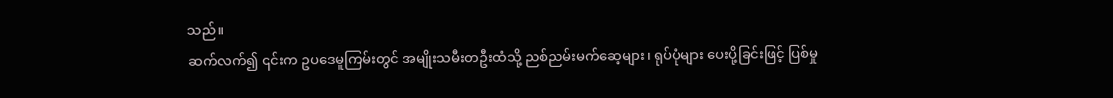သည်။
ဆက်လက်၍ ၎င်းက ဥပဒေမူကြမ်းတွင် အမျိုးသမီးတဦးထံသို့ ညစ်ညမ်းမက်ဆေ့များ၊ ရုပ်ပုံများ ပေးပို့ခြင်းဖြင့် ပြစ်မှု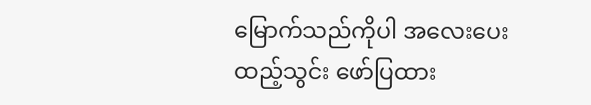မြောက်သည်ကိုပါ အလေးပေး ထည့်သွင်း ဖော်ပြထား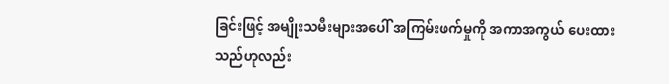ခြင်းဖြင့် အမျိုးသမီးများအပေါ် အကြမ်းဖက်မှုကို အကာအကွယ် ပေးထားသည်ဟုလည်း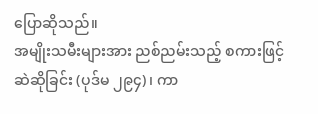ပြောဆိုသည်။
အမျိုးသမီးများအား ညစ်ညမ်းသည့် စကားဖြင့် ဆဲဆိုခြင်း (ပုဒ်မ ၂၉၄)၊ ကာ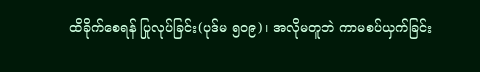ထိခိုက်စေရန် ပြုလုပ်ခြင်း(ပုဒ်မ ၅၀၉)၊ အလိုမတူဘဲ ကာမစပ်ယှက်ခြင်း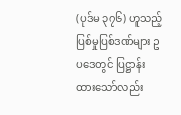(ပုဒ်မ ၃၇၆) ဟူသည့် ပြစ်မှုပြစ်ဒဏ်များ ဥပဒေတွင် ပြဋ္ဌာန်းထားသော်လည်း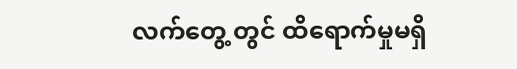လက်တွေ့ တွင် ထိရောက်မှုမရှိ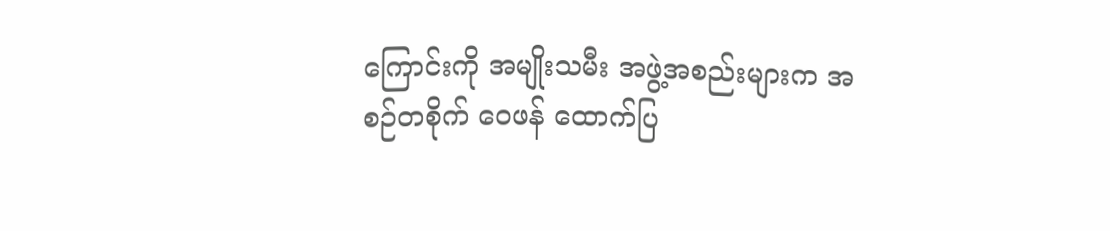ကြောင်းကို အမျိုးသမီး အဖွဲ့အစည်းများက အစဉ်တစိုက် ဝေဖန် ထောက်ပြ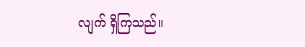လျက် ရှိကြသည်။